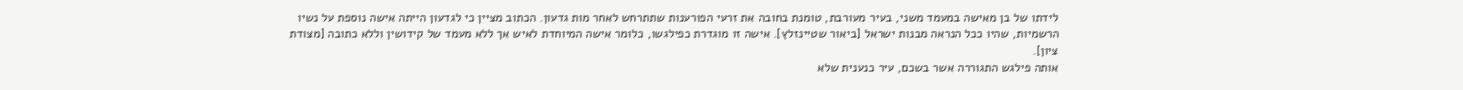לידתו של בן מאישה במעמד משני, בעיר מעורבת, טומנת בחובה את זרעי הפורענות שתתרחש לאחר מות גדעון. הכתוב מציין כי לגדעון הייתה אישה נוספת על נשיו הרשמיות, שהיו ככל הנראה מבנות ישראל [ביאור שטיינזלץ]. אישה זו מוגדרת כפילגשו, כלומר אישה המיוחדת לאיש אך ללא מעמד של קידושין וללא כתובה [מצודת ציון].
אותה פילגש התגוררה אשר בשכם, עיר כנענית שלא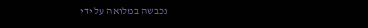נכבשה במלואה על ידי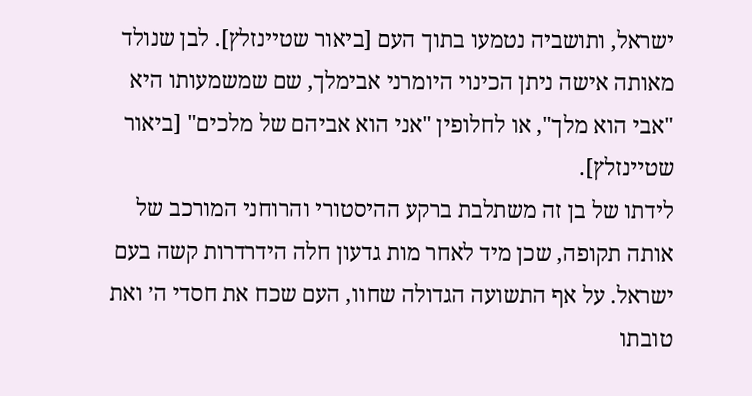ישראל, ותושביה נטמעו בתוך העם [ביאור שטיינזלץ]. לבן שנולד מאותה אישה ניתן הכינוי היומרני אבימלך, שם שמשמעותו היא "אבי הוא מלך", או לחלופין "אני הוא אביהם של מלכים" [ביאור שטיינזלץ].
לידתו של בן זה משתלבת ברקע ההיסטורי והרוחני המורכב של אותה תקופה, שכן מיד לאחר מות גדעון חלה הידרדרות קשה בעם ישראל. על אף התשועה הגדולה שחוו, העם שכח את חסדי ה׳ ואת טובתו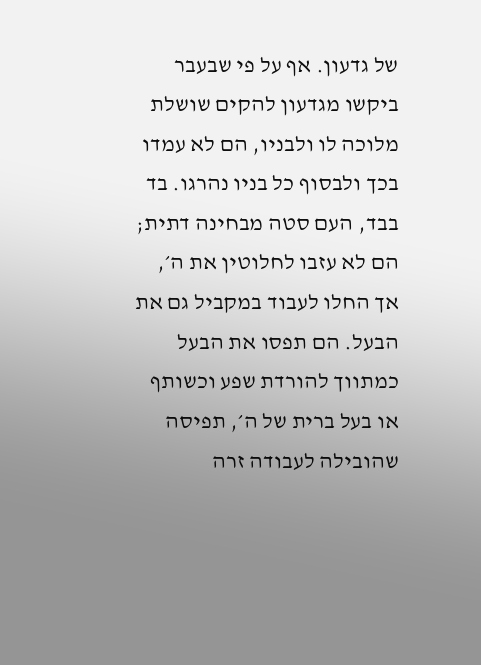של גדעון. אף על פי שבעבר ביקשו מגדעון להקים שושלת מלוכה לו ולבניו, הם לא עמדו בכך ולבסוף כל בניו נהרגו. בד בבד, העם סטה מבחינה דתית; הם לא עזבו לחלוטין את ה׳, אך החלו לעבוד במקביל גם את הבעל. הם תפסו את הבעל כמתווך להורדת שפע וכשותף או בעל ברית של ה׳, תפיסה שהובילה לעבודה זרה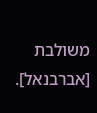משולבת [אברבנאל].